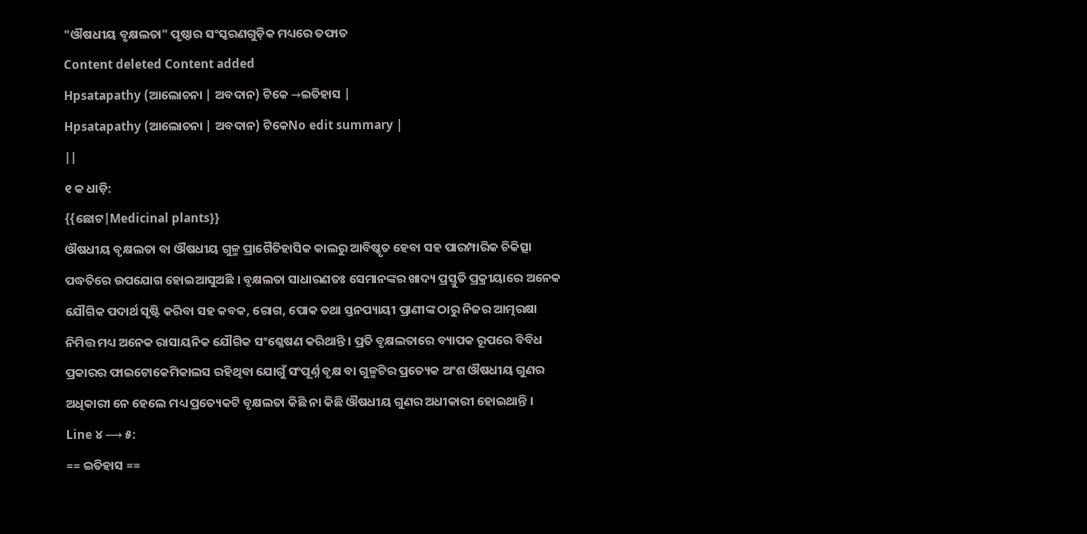"ଔଷଧୀୟ ବୃକ୍ଷଲତା" ପୃଷ୍ଠାର ସଂସ୍କରଣଗୁଡ଼ିକ ମଧ୍ୟରେ ତଫାତ
Content deleted Content added
Hpsatapathy (ଆଲୋଚନା | ଅବଦାନ) ଟିକେ →ଇତିହାସ |
Hpsatapathy (ଆଲୋଚନା | ଅବଦାନ) ଟିକେNo edit summary |
||
୧ କ ଧାଡ଼ି:
{{ଛୋଟ|Medicinal plants}}
ଔଷଧୀୟ ବୃକ୍ଷଲତା ବା ଔଷଧୀୟ ଗୁଳ୍ମ ପ୍ରାଗୈତିହାସିକ କାଲରୁ ଆବିଷ୍କୃତ ହେବା ସହ ପାରମ୍ପାରିକ ଚିକିତ୍ସା ପଦ୍ଧତିରେ ଉପଯୋଗ ହୋଇଆସୁଅଛି । ବୃକ୍ଷଲତା ସାଧାରଣତଃ ସେମାନଙ୍କର ଖାଦ୍ୟ ପ୍ରସ୍ତୁତି ପ୍ରକ୍ରୀୟାରେ ଅନେକ ଯୌଗିକ ପଦାର୍ଥ ସୃଷ୍ଟି କରିବା ସହ କବକ, ରୋଗ, ପୋକ ତଥା ସ୍ତନପ୍ୟାୟୀ ପ୍ରାଣୀଙ୍କ ଠାରୁ ନିଜର ଆତ୍ମରକ୍ଷା ନିମିତ୍ତ ମଧ୍ୟ ଅନେକ ରାସାୟନିକ ଯୌଗିକ ସଂଶ୍ଳେଷଣ କରିଥାନ୍ତି । ପ୍ରତି ବୃକ୍ଷଲତାରେ ବ୍ୟାପକ ରୂପରେ ବିବିଧ ପ୍ରକାରର ଫାଇଟୋକେମିକାଲସ ରହିଥିବା ଯୋଗୁଁ ସଂପୂର୍ଣ୍ନ ବୃକ୍ଷ ବା ଗୁଳ୍ମଟିର ପ୍ରତ୍ୟେକ ଅଂଶ ଔଷଧୀୟ ଗୁଣର ଅଧିକାରୀ ନେ ହେଲେ ମଧ୍ୟ ପ୍ରତ୍ୟେକଟି ବୃକ୍ଷଲତା କିଛି ନା କିଛି ଔଷଧୀୟ ଗୁଣର ଅଧୀକାରୀ ହୋଇଥାନ୍ତି ।
Line ୪ ⟶ ୫:
== ଇତିହାସ ==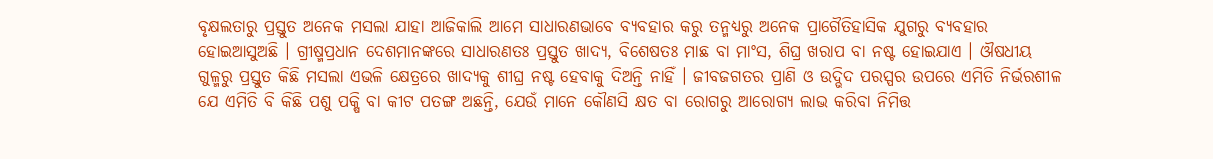ବୃକ୍ଷଲତାରୁ ପ୍ରସ୍ତୁତ ଅନେକ ମସଲା ଯାହା ଆଜିକାଲି ଆମେ ସାଧାରଣଭାବେ ବ୍ୟବହାର କରୁ ତନ୍ମଧ୍ୟରୁ ଅନେକ ପ୍ରାଗୈତିହାସିକ ଯୁଗରୁ ବ୍ୟବହାର ହୋଇଆସୁଅଛି । ଗ୍ରୀଷ୍ମପ୍ରଧାନ ଦେଶମାନଙ୍କରେ ସାଧାରଣତଃ ପ୍ରସ୍ତୁତ ଖାଦ୍ୟ, ବିଶେଷତଃ ମାଛ ବା ମାଂସ, ଶିଘ୍ର ଖରାପ ବା ନଷ୍ଟ ହୋଇଯାଏ । ଔଷଧୀୟ ଗୁଳ୍ମରୁ ପ୍ରସ୍ତୁତ କିଛି ମସଲା ଏଭଳି କ୍ଷେତ୍ରରେ ଖାଦ୍ୟକୁ ଶୀଘ୍ର ନଷ୍ଟ ହେବାକୁ ଦିଅନ୍ତି ନାହିଁ । ଜୀବଜଗତର ପ୍ରାଣି ଓ ଉଦ୍ଭିଦ ପରସ୍ପର ଉପରେ ଏମିତି ନିର୍ଭରଶୀଳ ଯେ ଏମିତି ବି କିଛି ପଶୁ ପକ୍ଷି ବା କୀଟ ପତଙ୍ଗ ଅଛନ୍ତି, ଯେଉଁ ମାନେ କୌଣସି କ୍ଷତ ବା ରୋଗରୁ ଆରୋଗ୍ୟ ଲାଭ କରିବା ନିମିତ୍ତ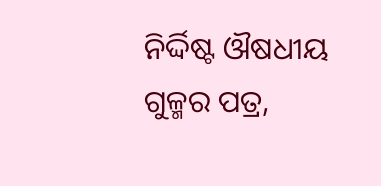ନିର୍ଦ୍ଦିଷ୍ଟ ଔଷଧୀୟ ଗୁଳ୍ମର ପତ୍ର,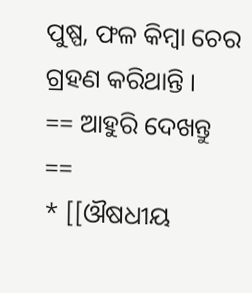ପୁଷ୍ପ, ଫଳ କିମ୍ବା ଚେର ଗ୍ରହଣ କରିଥାନ୍ତି ।
== ଆହୁରି ଦେଖନ୍ତୁ ==
* [[ଔଷଧୀୟ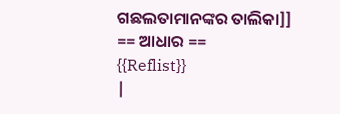ଗଛଲତାମାନଙ୍କର ତାଲିକା]]
== ଆଧାର ==
{{Reflist}}
|